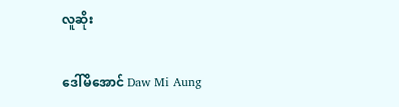လူဆိုး

ဒေါ်မိအောင် Daw Mi Aung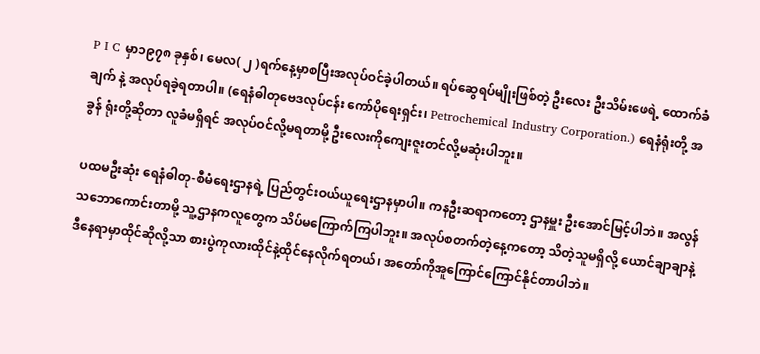P I C မှာ၁၉၇၈ ခုနှစ်၊ မေလ( ၂ )ရက်နေ့မှာစပြီးအလုပ်ဝင်ခဲ့ပါတယ်။ ရပ်ဆွေရပ်မျိုးဖြစ်တဲ့ ဦးလေး ဦးသိမ်းဖေရဲ့ ထောက်ခံချက် နဲ့ အလုပ်ရခဲ့ရတာပါ။ (ရေနံဓါတုဗေဒလုပ်ငန်း ကော်ပိုရေးရှင်း၊ Petrochemical Industry Corporation.) ရေနံရုံးတို့ အခွန် ရုံးတို့ဆိုတာ လူခံမရှိရင် အလုပ်ဝင်လို့မရတာမို့ ဦးလေးကိုကျေးဇူးတင်လို့မဆုံးပါဘူး။

ပထမဦးဆုံး ရေနံဓါတု-စီမံရေးဌာနရဲ့ ပြည်တွင်းဝယ်ယူရေးဌာနမှာပါ။ ကနဦးဆရာကတော့ ဌာနမှူး ဦးအောင်မြင့်ပါဘဲ။ အလွန်သဘောကောင်းတာမို့ သူ့ဌာနကလူတွေက သိပ်မကြောက်ကြပါဘူး။ အလုပ်စတက်တဲ့နေ့ကတော့ သိတဲ့သူမရှိလို့ ယောင်ချာချာနဲ့ ဒီနေရာမှာထိုင်ဆိုလို့သာ စားပွဲကုလားထိုင်နဲ့ထိုင်နေလိုက်ရတယ်၊ အတော်ကိုအူကြောင်ကြောင်နိုင်တာပါဘဲ။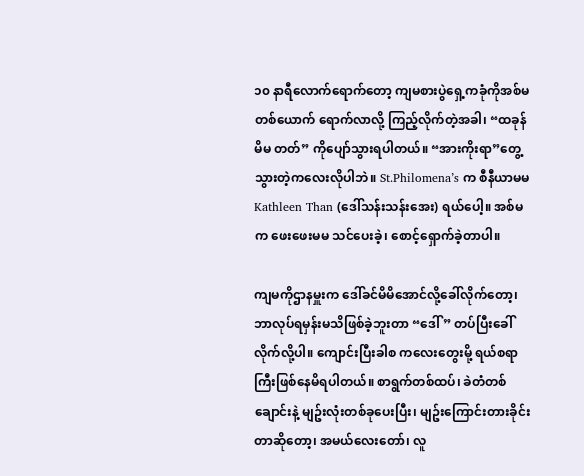၁၀ နာရီလောက်ရောက်တော့ ကျမစားပွဲရှေ့ကခုံကိုအစ်မတစ်ယောက် ရောက်လာလို့ ကြည့်လိုက်တဲ့အခါ၊ “ထခုန်မိမ တတ်” ကိုပျော်သွားရပါတယ်။ “အားကိုးရာ”တွေ့သွားတဲ့ကလေးလိုပါဘဲ။ St.Philomena’s က စီနီယာမမ Kathleen Than (ဒေါ်သန်းသန်းအေး) ရယ်ပေါ့။ အစ်မက ဖေးဖေးမမ သင်ပေးခဲ့၊ စောင့်ရှောက်ခဲ့တာပါ။

ကျမကိုဌာနမှူးက ဒေါ်ခင်မိမိအောင်လို့ခေါ်လိုက်တော့၊ ဘာလုပ်ရမှန်းမသိဖြစ်ခဲ့ဘူးတာ “ဒေါ် ” တပ်ပြီးခေါ်လိုက်လို့ပါ။ ကျောင်းပြီးခါစ ကလေးတွေးမို့ ရယ်စရာကြီးဖြစ်နေမိရပါတယ်။ စာရွက်တစ်ထပ်၊ ခဲတံတစ်ချောင်းနဲ့ မျဥ်းလုံးတစ်ခုပေးပြီး၊ မျဥ်းကြောင်းတားခိုင်းတာဆိုတော့၊ အမယ်လေးတော်၊ လူ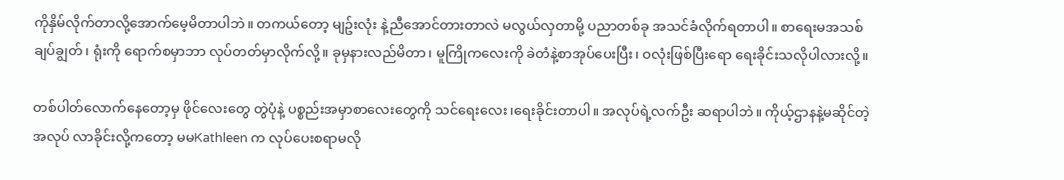ကိုနှိမ်လိုက်တာလို့အောက်မေ့မိတာပါဘဲ။ တကယ်တော့ မျဥ်းလုံး နဲ့ညီအောင်တားတာလဲ မလွယ်လှတာမို့ ပညာတစ်ခု အသင်ခံလိုက်ရတာပါ။ စာရေးမအသစ်ချပ်ချွတ်၊ ရုံးကို ရောက်စမှာဘာ လုပ်တတ်မှာလိုက်လို့။ ခုမှနားလည်မိတာ၊ မူကြိုကလေးကို ခဲတံနဲ့စာအုပ်ပေးပြီး၊ ဝလုံးဖြစ်ပြီးရော ရေးခိုင်းသလိုပါလားလို့။

တစ်ပါတ်လောက်နေတော့မှ ဖိုင်လေးတွေ တွဲပုံနဲ့ ပစ္စည်းအမှာစာလေးတွေကို သင်ရေးလေး၊ရေးခိုင်းတာပါ။ အလုပ်ရဲ့လက်ဦး ဆရာပါဘဲ။ ကိုယ့်ဌာနနဲ့မဆိုင်တဲ့အလုပ် လာခိုင်းလို့ကတော့ မမKathleen က လုပ်ပေးစရာမလို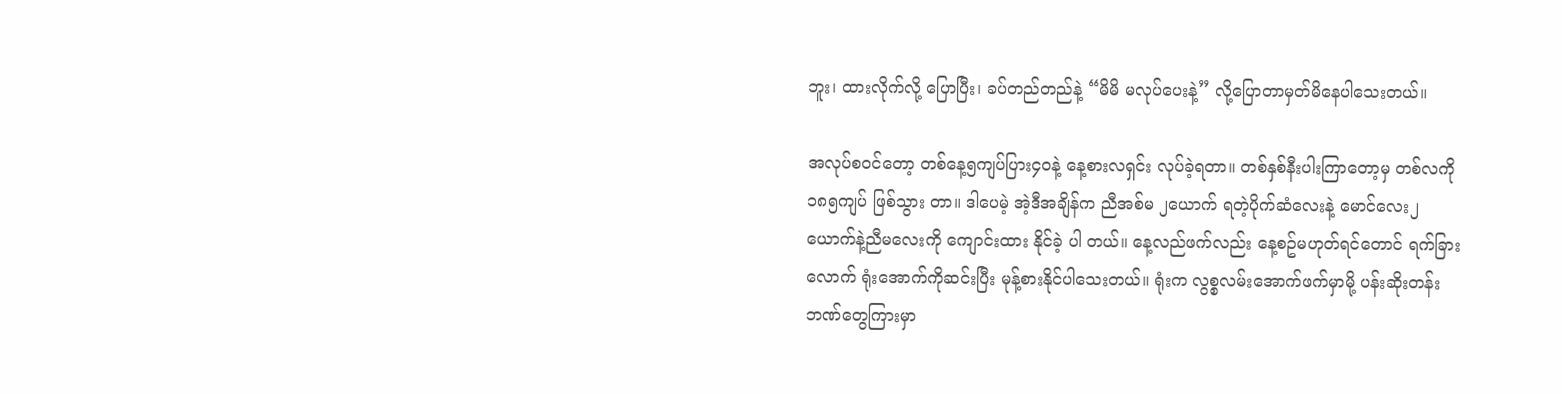ဘူး၊ ထားလိုက်လို့ ပြောပြီး၊ ခပ်တည်တည်နဲ့ “မိမိ မလုပ်ပေးနဲ့” လို့ပြောတာမှတ်မိနေပါသေးတယ်။

အလုပ်စဝင်တော့ တစ်နေ့၅ကျပ်ပြား၄၀နဲ့ နေ့စားလရှင်း လုပ်ခဲ့ရတာ။ တစ်နှစ်နီးပါးကြာတော့မှ တစ်လကို ၁၈၅ကျပ် ဖြစ်သွား တာ။ ဒါပေမဲ့ အဲ့ဒီအချိန်က ညီအစ်မ ၂ယောက် ရတဲ့ပိုက်ဆံလေးနဲ့ မောင်လေး၂ယောက်နဲ့ညီမလေးကို ကျောင်းထား နိုင်ခဲ့ ပါ တယ်။ နေ့လည်ဖက်လည်း နေ့စဥ်မဟုတ်ရင်တောင် ရက်ခြားလောက် ရုံးအောက်ကိုဆင်းပြီး မုန့်စားနိုင်ပါသေးတယ်။ ရုံးက လွစ္စလမ်းအောက်ဖက်မှာမို့ ပန်းဆိုးတန်း ဘဏ်တွေကြားမှာ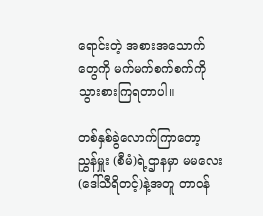ရောင်းတဲ့ အစားအသောက်တွေကို မက်မက်စက်စက်ကိုသွားစားကြရတာပါ။

တစ်နှစ်ခွဲလောက်ကြာတော့ ညွှန်မှူး (စီမံ)ရဲ့ဌာနမှာ မမလေး (ဒေါ်သီရိတင့်)နဲ့အတူ တာဝန်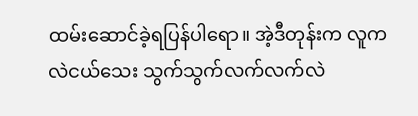ထမ်းဆောင်ခဲ့ရပြန်ပါရော။ အဲ့ဒီတုန်းက လူကလဲငယ်သေး သွက်သွက်လက်လက်လဲ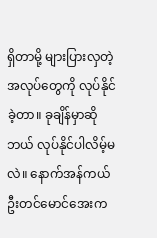ရှိတာမို့ များပြားလှတဲ့အလုပ်တွေကို လုပ်နိုင်ခဲ့တာ။ ခုချိန်မှာဆို ဘယ် လုပ်နိုင်ပါလိမ့်မလဲ။ နောက်အန်ကယ်ဦးတင်မောင်အေးက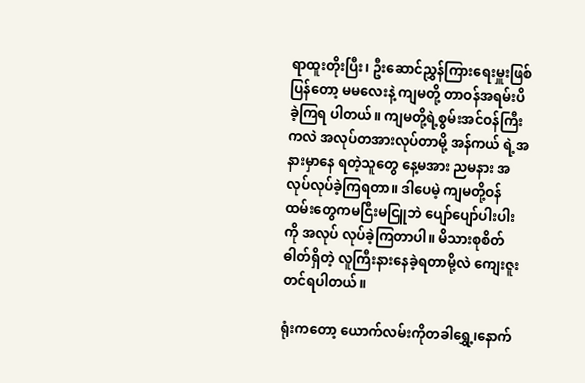ရာထူးတိုးပြီး၊ ဦးဆောင်ညွှန်ကြားရေးမှူးဖြစ်ပြန်တော့ မမလေးနဲ့ ကျမတို့ တာဝန်အရမ်းပိ ခဲ့ကြရ ပါတယ်။ ကျမတို့ရဲ့စွမ်းအင်ဝန်ကြီးကလဲ အလုပ်တအားလုပ်တာမို့ အန်ကယ် ရဲ့အနားမှာနေ ရတဲ့သူတွေ နေ့မအား ညမနား အလုပ်လုပ်ခဲ့ကြရတာ။ ဒါပေမဲ့ ကျမတို့ဝန်ထမ်းတွေကမငြီးမငြူဘဲ ပျော်ပျော်ပါးပါးကို အလုပ် လုပ်ခဲ့ကြတာပါ။ မိသားစုစိတ်ဓါတ်ရှိတဲ့ လူကြီးနားနေခဲ့ရတာမို့လဲ ကျေးဇူးတင်ရပါတယ်။

ရုံးကတော့ ယောက်လမ်းကိုတခါရွှေ့၊နောက်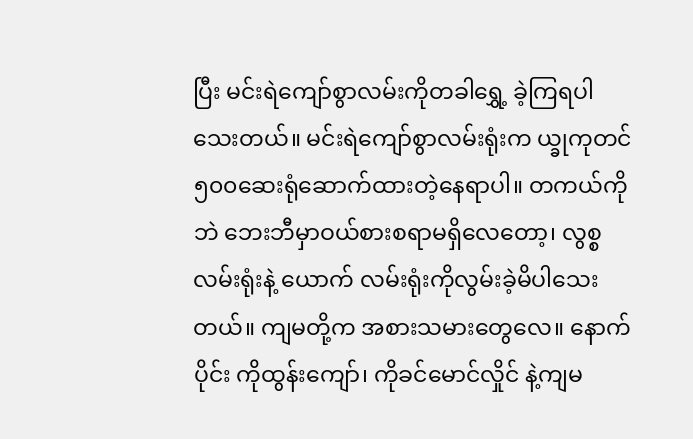ပြီး မင်းရဲကျော်စွာလမ်းကိုတခါရွှေ့ ခဲ့ကြရပါသေးတယ်။ မင်းရဲကျော်စွာလမ်းရုံးက ယ္ခုကုတင်၅၀၀ဆေးရုံဆောက်ထားတဲ့နေရာပါ။ တကယ်ကိုဘဲ ဘေးဘီမှာဝယ်စားစရာမရှိလေတော့၊ လွစ္စလမ်းရုံးနဲ့ ယောက် လမ်းရုံးကိုလွမ်းခဲ့မိပါသေးတယ်။ ကျမတို့က အစားသမားတွေလေ။ နောက်ပိုင်း ကိုထွန်းကျော်၊ ကိုခင်မောင်လှိုင် နဲ့ကျမ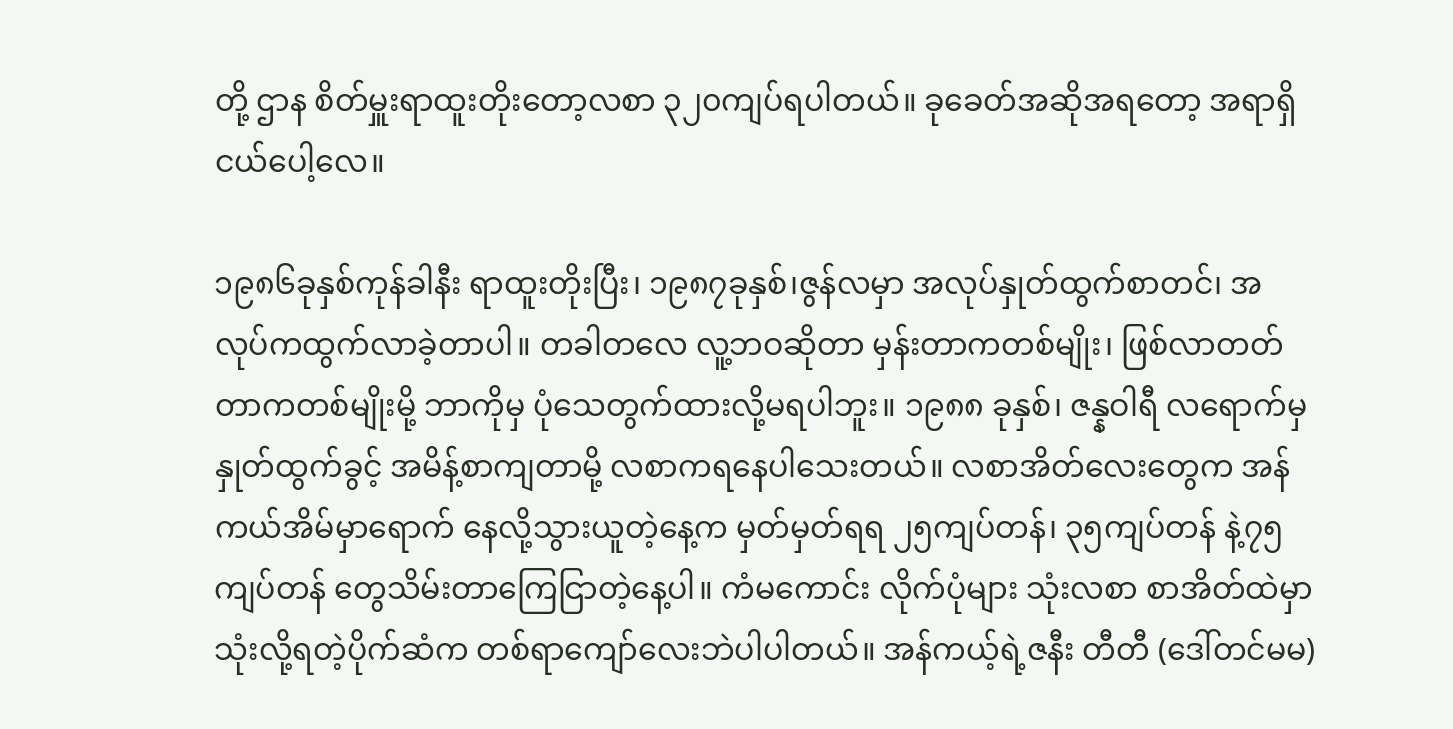တို့ ဌာန စိတ်မှူးရာထူးတိုးတော့လစာ ၃၂၀ကျပ်ရပါတယ်။ ခုခေတ်အဆိုအရတော့ အရာရှိငယ်ပေါ့လေ။

၁၉၈၆ခုနှစ်ကုန်ခါနီး ရာထူးတိုးပြီး၊ ၁၉၈၇ခုနှစ်၊ဇွန်လမှာ အလုပ်နှုတ်ထွက်စာတင်၊ အလုပ်ကထွက်လာခဲ့တာပါ။ တခါတလေ လူ့ဘဝဆိုတာ မှန်းတာကတစ်မျိုး၊ ဖြစ်လာတတ်တာကတစ်မျိုးမို့ ဘာကိုမှ ပုံသေတွက်ထားလို့မရပါဘူး။ ၁၉၈၈ ခုနှစ်၊ ဇန္နဝါရီ လရောက်မှ နှုတ်ထွက်ခွင့် အမိန့်စာကျတာမို့ လစာကရနေပါသေးတယ်။ လစာအိတ်လေးတွေက အန်ကယ်အိမ်မှာရောက် နေလို့သွားယူတဲ့နေ့က မှတ်မှတ်ရရ ၂၅ကျပ်တန်၊ ၃၅ကျပ်တန် နဲ့၇၅ကျပ်တန် တွေသိမ်းတာကြေငြာတဲ့နေ့ပါ။ ကံမကောင်း လိုက်ပုံများ သုံးလစာ စာအိတ်ထဲမှာ သုံးလို့ရတဲ့ပိုက်ဆံက တစ်ရာကျော်လေးဘဲပါပါတယ်။ အန်ကယ့်ရဲ့ဇနီး တီတီ (ဒေါ်တင်မမ)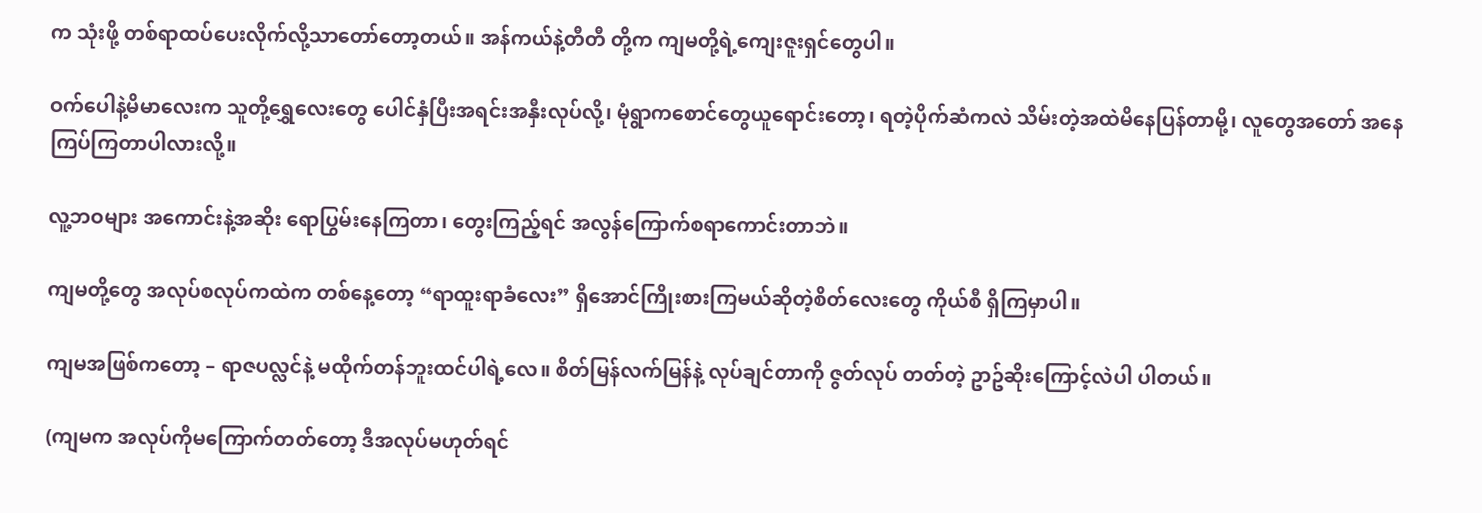က သုံးဖို့ တစ်ရာထပ်ပေးလိုက်လို့သာတော်တော့တယ်။ အန်ကယ်နဲ့တီတီ တို့က ကျမတို့ရဲ့ကျေးဇူးရှင်တွေပါ။

ဝက်ပေါနဲ့မိမာလေးက သူတို့ရွှေလေးတွေ ပေါင်နှံပြီးအရင်းအနှီးလုပ်လို့၊ မုံရွာကစောင်တွေယူရောင်းတော့၊ ရတဲ့ပိုက်ဆံကလဲ သိမ်းတဲ့အထဲမိနေပြန်တာမို့၊ လူတွေအတော် အနေကြပ်ကြတာပါလားလို့။

လူ့ဘဝများ အကောင်းနဲ့အဆိုး ရောပြွမ်းနေကြတာ၊ တွေးကြည့်ရင် အလွန်ကြောက်စရာကောင်းတာဘဲ။

ကျမတို့တွေ အလုပ်စလုပ်ကထဲက တစ်နေ့တော့ “ရာထူးရာခံလေး” ရှိအောင်ကြိုးစားကြမယ်ဆိုတဲ့စိတ်လေးတွေ ကိုယ်စီ ရှိကြမှာပါ။

ကျမအဖြစ်ကတော့ – ရာဇပလ္လင်နဲ့ မထိုက်တန်ဘူးထင်ပါရဲ့လေ။ စိတ်မြန်လက်မြန်နဲ့ လုပ်ချင်တာကို ဇွတ်လုပ် တတ်တဲ့ ဥာဥ်ဆိုးကြောင့်လဲပါ ပါတယ်။

(ကျမက အလုပ်ကိုမကြောက်တတ်တော့ ဒီအလုပ်မဟုတ်ရင်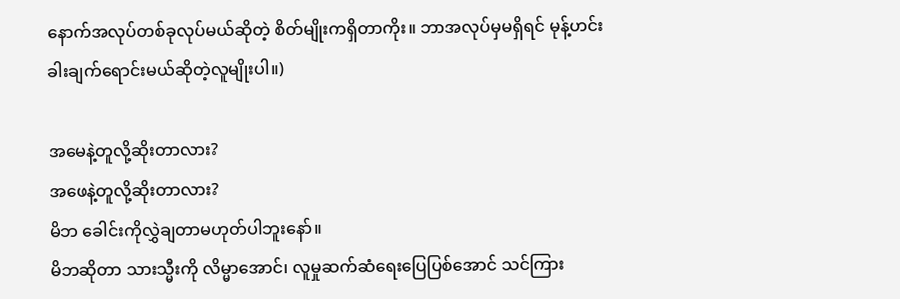နောက်အလုပ်တစ်ခုလုပ်မယ်ဆိုတဲ့ စိတ်မျိုးကရှိတာကိုး။ ဘာအလုပ်မှမရှိရင် မုန့်ဟင်းခါးချက်ရောင်းမယ်ဆိုတဲ့လူမျိုးပါ။)

အမေနဲ့တူလို့ဆိုးတာလား?
အဖေနဲ့တူလို့ဆိုးတာလား?
မိဘ ခေါင်းကိုလွှဲချတာမဟုတ်ပါဘူးနော်။
မိဘဆိုတာ သားသ္မီးကို လိမ္မာအောင်၊ လူမှုဆက်ဆံရေးပြေပြစ်အောင် သင်ကြား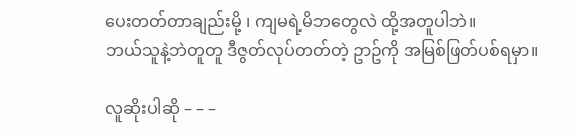ပေးတတ်တာချည်းမို့ ၊ ကျမရဲ့မိဘတွေလဲ ထို့အတူပါဘဲ။
ဘယ်သူနဲ့ဘဲတူတူ ဒီဇွတ်လုပ်တတ်တဲ့ ဥာဥ်ကို အမြစ်ဖြတ်ပစ်ရမှာ။

လူဆိုးပါဆို – – –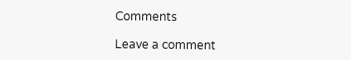Comments

Leave a comment